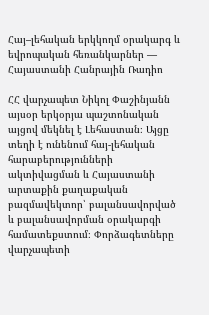Հայ–լեհական երկկողմ օրակարգ և եվրոպական հեռանկարներ — Հայաստանի Հանրային Ռադիո

ՀՀ վարչապետ Նիկոլ Փաշինյանն այսօր երկօրյա պաշտոնական այցով մեկնել է Լեհաստան։ Այցը տեղի է ունենում հայ-լեհական հարաբերությունների ակտիվացման և Հայաստանի արտաքին քաղաքական բազմավեկտոր՝ բալանսավորված և բալանսավորման օրակարգի համատեքստում։ Փորձագետները վարչապետի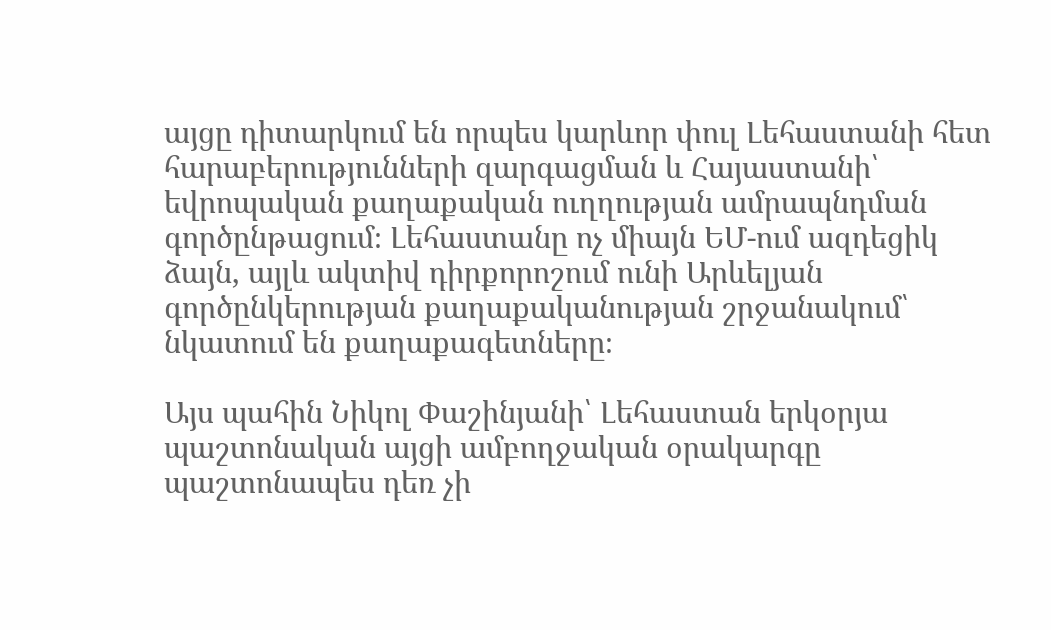այցը դիտարկում են որպես կարևոր փուլ Լեհաստանի հետ հարաբերությունների զարգացման և Հայաստանի՝ եվրոպական քաղաքական ուղղության ամրապնդման գործընթացում։ Լեհաստանը ոչ միայն ԵՄ-ում ազդեցիկ ձայն, այլև ակտիվ դիրքորոշում ունի Արևելյան գործընկերության քաղաքականության շրջանակում՝ նկատում են քաղաքագետները։

Այս պահին Նիկոլ Փաշինյանի՝ Լեհաստան երկօրյա պաշտոնական այցի ամբողջական օրակարգը պաշտոնապես դեռ չի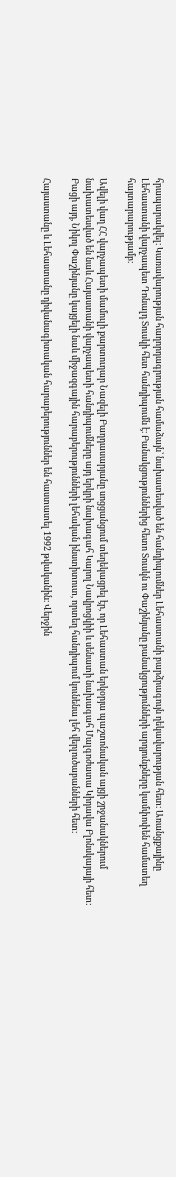հրապարակվել։ Կառավարության հաղորդագրության համաձայն՝ նախատեսված են հանդիպումներ Լեհաստանի բարձրագույն ղեկավարության հետ։ Առանցքայինը Լեհաստանի վարչապետ Դոնալդ Տուսկի հետ հանդիպումն է։ Բանակցություններից հետո Տուսկն ու Փաշինյանը բանակցությունների արդյունքները կամփոփեն համատեղ հայտարարությամբ։

Ավելի վաղ ՀՀ վարչապետի մամուլի քարտուղար Նազելի Բաղդասարյանը սոցցանցում տեղեկացրել էր, որ Լեհաստան երկօրյա պաշտոնական այցի շրջանակներում նախատեսված են նաև Հայաստանի վարչապետի հանդիպումները այդ երկրի նախագահ Կարոլ Նավրոցկիի և սենատի նախագահ Մալգոժատա Կիդավա Բլոնսկայայի հետ: Բացի այդ, Նիկոլ Փաշինյանը կայցելի նաև միջազգային հարաբերությունների լեհական ինստիտուտ, որտեղ հանդիպում կունենա լեհ վերլուծաբանների հետ։

Հայաստանը և Լեհաստանը դիվանագիտական հարաբերություններ են հաստատել 1992 թվականին։ Վերջին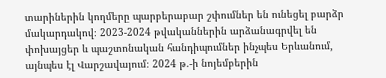տարիներին կողմերը պարբերաբար շփումներ են ունեցել բարձր մակարդակով։ 2023-2024 թվականներին արձանագրվել են փոխայցեր և պաշտոնական հանդիպումներ ինչպես Երևանում, այնպես էլ Վարշավայում։ 2024 թ.-ի նոյեմբերին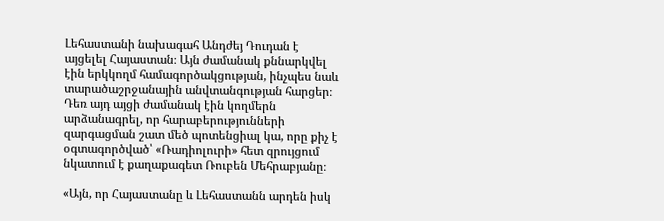Լեհաստանի նախագահ Անդժեյ Դուդան է այցելել Հայաստան։ Այն ժամանակ քննարկվել էին երկկողմ համագործակցության, ինչպես նաև տարածաշրջանային անվտանգության հարցեր։ Դեռ այդ այցի ժամանակ էին կողմերն արձանագրել, որ հարաբերությունների զարգացման շատ մեծ պոտենցիալ կա, որը քիչ է օգտագործված՝ «Ռադիոլուրի» հետ զրույցում նկատում է քաղաքագետ Ռուբեն Մեհրաբյանը։

«Այն, որ Հայաստանը և Լեհաստանն արդեն իսկ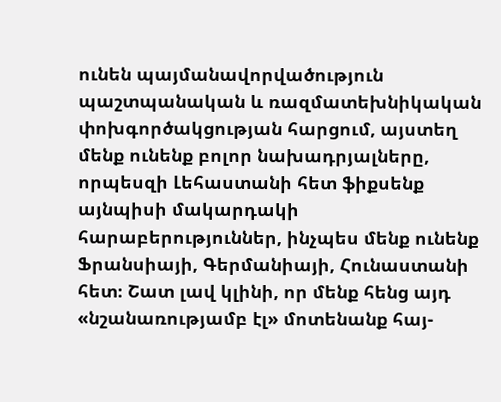ունեն պայմանավորվածություն պաշտպանական և ռազմատեխնիկական փոխգործակցության հարցում, այստեղ մենք ունենք բոլոր նախադրյալները, որպեսզի Լեհաստանի հետ ֆիքսենք այնպիսի մակարդակի հարաբերություններ, ինչպես մենք ունենք Ֆրանսիայի, Գերմանիայի, Հունաստանի հետ։ Շատ լավ կլինի, որ մենք հենց այդ «նշանառությամբ էլ» մոտենանք հայ-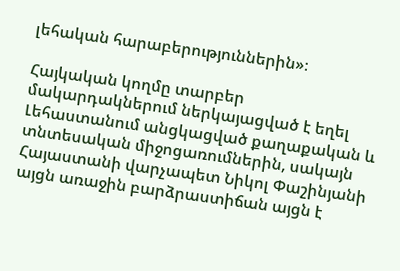լեհական հարաբերություններին»։

Հայկական կողմը տարբեր մակարդակներում ներկայացված է եղել Լեհաստանում անցկացված քաղաքական և տնտեսական միջոցառումներին, սակայն Հայաստանի վարչապետ Նիկոլ Փաշինյանի այցն առաջին բարձրաստիճան այցն է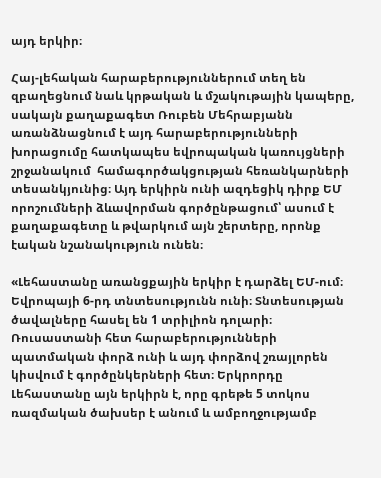այդ երկիր։

Հայ-լեհական հարաբերություններում տեղ են զբաղեցնում նաև կրթական և մշակութային կապերը, սակայն քաղաքագետ Ռուբեն Մեհրաբյանն առանձնացնում է այդ հարաբերությունների խորացումը հատկապես եվրոպական կառույցների շրջանակում  համագործակցության հեռանկարների տեսանկյունից։ Այդ երկիրն ունի ազդեցիկ դիրք ԵՄ որոշումների ձևավորման գործընթացում՝ ասում է քաղաքագետը և թվարկում այն շերտերը, որոնք էական նշանակություն ունեն։

«Լեհաստանը առանցքային երկիր է դարձել ԵՄ-ում։ Եվրոպայի 6-րդ տնտեսությունն ունի։ Տնտեսության ծավալները հասել են 1 տրիլիոն դոլարի։ Ռուսաստանի հետ հարաբերությունների պատմական փորձ ունի և այդ փորձով շռայլորեն կիսվում է գործընկերների հետ։ Երկրորդը Լեհաստանը այն երկիրն է, որը գրեթե 5 տոկոս ռազմական ծախսեր է անում և ամբողջությամբ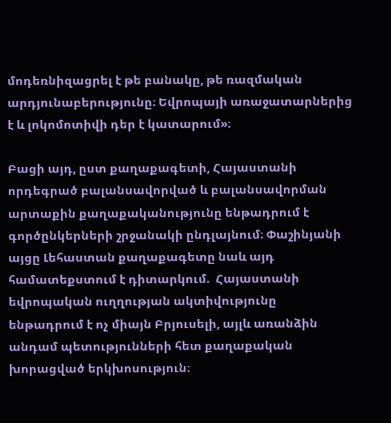մոդեռնիզացրել է թե բանակը, թե ռազմական արդյունաբերությունը։ Եվրոպայի առաջատարներից է և լոկոմոտիվի դեր է կատարում»։

Բացի այդ, ըստ քաղաքագետի, Հայաստանի որդեգրած բալանսավորված և բալանսավորման արտաքին քաղաքականությունը ենթադրում է գործընկերների շրջանակի ընդլայնում։ Փաշինյանի այցը Լեհաստան քաղաքագետը նաև այդ համատեքստում է դիտարկում.  Հայաստանի եվրոպական ուղղության ակտիվությունը ենթադրում է ոչ միայն Բրյուսելի, այլև առանձին անդամ պետությունների հետ քաղաքական խորացված երկխոսություն։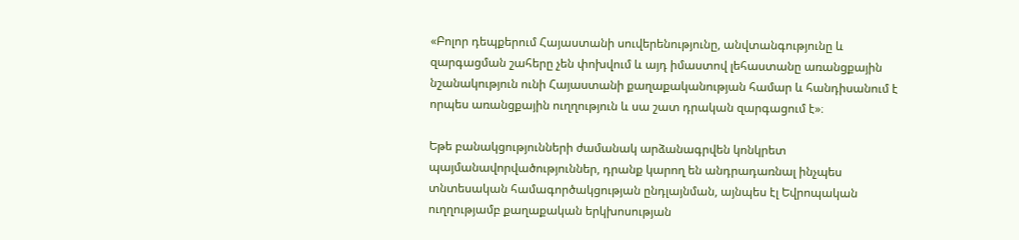«Բոլոր դեպքերում Հայաստանի սուվերենությունը, անվտանգությունը և զարգացման շահերը չեն փոխվում և այդ իմաստով լեհաստանը առանցքային նշանակություն ունի Հայաստանի քաղաքականության համար և հանդիսանում է որպես առանցքային ուղղություն և սա շատ դրական զարգացում է»։

Եթե բանակցությունների ժամանակ արձանագրվեն կոնկրետ պայմանավորվածություններ, դրանք կարող են անդրադառնալ ինչպես տնտեսական համագործակցության ընդլայնման, այնպես էլ Եվրոպական ուղղությամբ քաղաքական երկխոսության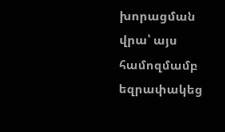խորացման վրա՝ այս համոզմամբ եզրափակեց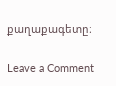քաղաքագետը։

Leave a Comment